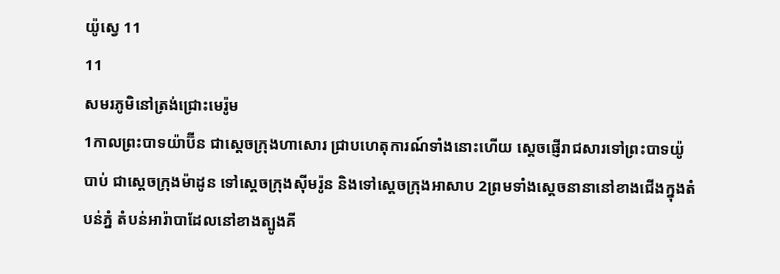យ៉ូស្វេ 11
11
សមរភូមិនៅត្រង់ជ្រោះមេរ៉ូម
1កាលព្រះបាទយ៉ាប៊ីន ជាស្ដេចក្រុងហាសោរ ជ្រាបហេតុការណ៍ទាំងនោះហើយ ស្ដេចផ្ញើរាជសារទៅព្រះបាទយ៉ូបាប់ ជាស្ដេចក្រុងម៉ាដូន ទៅស្ដេចក្រុងស៊ីមរ៉ូន និងទៅស្ដេចក្រុងអាសាប 2ព្រមទាំងស្ដេចនានានៅខាងជើងក្នុងតំបន់ភ្នំ តំបន់អារ៉ាបាដែលនៅខាងត្បូងគី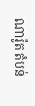ណារ៉ូត តំបន់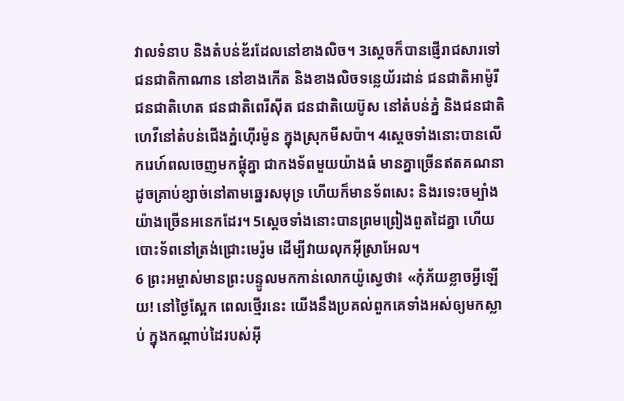វាលទំនាប និងតំបន់ឌ័រដែលនៅខាងលិច។ 3ស្ដេចក៏បានផ្ញើរាជសារទៅជនជាតិកាណាន នៅខាងកើត និងខាងលិចទន្លេយ័រដាន់ ជនជាតិអាម៉ូរី ជនជាតិហេត ជនជាតិពេរីស៊ីត ជនជាតិយេប៊ូស នៅតំបន់ភ្នំ និងជនជាតិហេវីនៅតំបន់ជើងភ្នំហ៊ើរម៉ូន ក្នុងស្រុកមីសប៉ា។ 4ស្ដេចទាំងនោះបានលើករេហ៍ពលចេញមកផ្ដុំគ្នា ជាកងទ័ពមួយយ៉ាងធំ មានគ្នាច្រើនឥតគណនា ដូចគ្រាប់ខ្សាច់នៅតាមឆ្នេរសមុទ្រ ហើយក៏មានទ័ពសេះ និងរទេះចម្បាំងយ៉ាងច្រើនអនេកដែរ។ 5ស្ដេចទាំងនោះបានព្រមព្រៀងពួតដៃគ្នា ហើយបោះទ័ពនៅត្រង់ជ្រោះមេរ៉ូម ដើម្បីវាយលុកអ៊ីស្រាអែល។
6 ព្រះអម្ចាស់មានព្រះបន្ទូលមកកាន់លោកយ៉ូស្វេថា៖ «កុំភ័យខ្លាចអ្វីឡើយ! នៅថ្ងៃស្អែក ពេលថ្មើរនេះ យើងនឹងប្រគល់ពួកគេទាំងអស់ឲ្យមកស្លាប់ ក្នុងកណ្ដាប់ដៃរបស់អ៊ី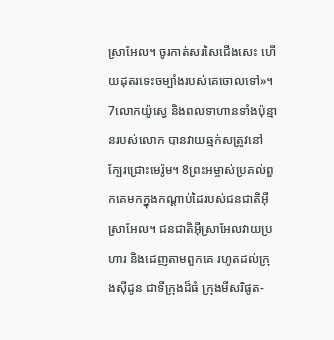ស្រាអែល។ ចូរកាត់សរសៃជើងសេះ ហើយដុតរទេះចម្បាំងរបស់គេចោលទៅ»។ 7លោកយ៉ូស្វេ និងពលទាហានទាំងប៉ុន្មានរបស់លោក បានវាយឆ្មក់សត្រូវនៅក្បែរជ្រោះមេរ៉ូម។ 8ព្រះអម្ចាស់ប្រគល់ពួកគេមកក្នុងកណ្ដាប់ដៃរបស់ជនជាតិអ៊ីស្រាអែល។ ជនជាតិអ៊ីស្រាអែលវាយប្រហារ និងដេញតាមពួកគេ រហូតដល់ក្រុងស៊ីដូន ជាទីក្រុងដ៏ធំ ក្រុងមីសរិផូត-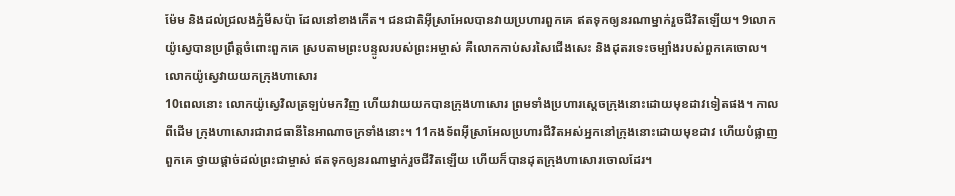ម៉ែម និងដល់ជ្រលងភ្នំមីសប៉ា ដែលនៅខាងកើត។ ជនជាតិអ៊ីស្រាអែលបានវាយប្រហារពួកគេ ឥតទុកឲ្យនរណាម្នាក់រួចជីវិតឡើយ។ 9លោកយ៉ូស្វេបានប្រព្រឹត្តចំពោះពួកគេ ស្របតាមព្រះបន្ទូលរបស់ព្រះអម្ចាស់ គឺលោកកាប់សរសៃជើងសេះ និងដុតរទេះចម្បាំងរបស់ពួកគេចោល។
លោកយ៉ូស្វេវាយយកក្រុងហាសោរ
10ពេលនោះ លោកយ៉ូស្វេវិលត្រឡប់មកវិញ ហើយវាយយកបានក្រុងហាសោរ ព្រមទាំងប្រហារស្ដេចក្រុងនោះដោយមុខដាវទៀតផង។ កាលពីដើម ក្រុងហាសោរជារាជធានីនៃអាណាចក្រទាំងនោះ។ 11កងទ័ពអ៊ីស្រាអែលប្រហារជីវិតអស់អ្នកនៅក្រុងនោះដោយមុខដាវ ហើយបំផ្លាញពួកគេ ថ្វាយផ្ដាច់ដល់ព្រះជាម្ចាស់ ឥតទុកឲ្យនរណាម្នាក់រួចជីវិតឡើយ ហើយក៏បានដុតក្រុងហាសោរចោលដែរ។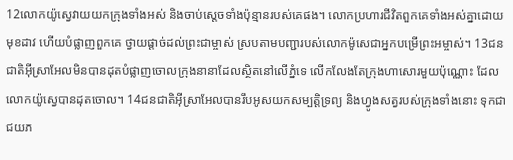12លោកយ៉ូស្វេវាយយកក្រុងទាំងអស់ និងចាប់ស្ដេចទាំងប៉ុន្មានរបស់គេផង។ លោកប្រហារជីវិតពួកគេទាំងអស់គ្នាដោយមុខដាវ ហើយបំផ្លាញពួកគេ ថ្វាយផ្ដាច់ដល់ព្រះជាម្ចាស់ ស្របតាមបញ្ជារបស់លោកម៉ូសេជាអ្នកបម្រើព្រះអម្ចាស់។ 13ជនជាតិអ៊ីស្រាអែលមិនបានដុតបំផ្លាញចោលក្រុងនានាដែលស្ថិតនៅលើភ្នំទេ លើកលែងតែក្រុងហាសោរមួយប៉ុណ្ណោះ ដែលលោកយ៉ូស្វេបានដុតចោល។ 14ជនជាតិអ៊ីស្រាអែលបានរឹបអូសយកសម្បត្តិទ្រព្យ និងហ្វូងសត្វរបស់ក្រុងទាំងនោះ ទុកជាជយភ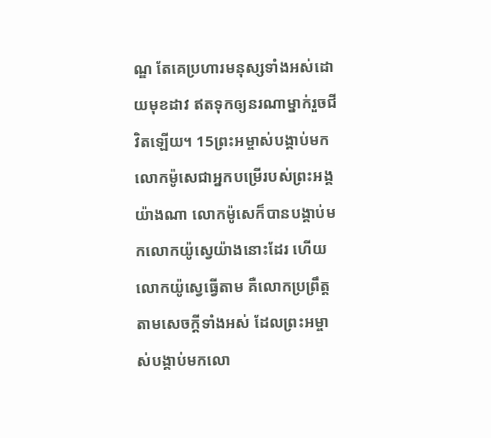ណ្ឌ តែគេប្រហារមនុស្សទាំងអស់ដោយមុខដាវ ឥតទុកឲ្យនរណាម្នាក់រួចជីវិតឡើយ។ 15ព្រះអម្ចាស់បង្គាប់មកលោកម៉ូសេជាអ្នកបម្រើរបស់ព្រះអង្គយ៉ាងណា លោកម៉ូសេក៏បានបង្គាប់មកលោកយ៉ូស្វេយ៉ាងនោះដែរ ហើយលោកយ៉ូស្វេធ្វើតាម គឺលោកប្រព្រឹត្តតាមសេចក្ដីទាំងអស់ ដែលព្រះអម្ចាស់បង្គាប់មកលោ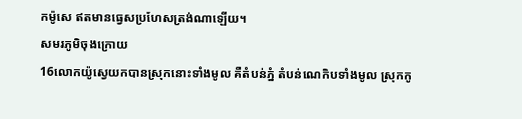កម៉ូសេ ឥតមានធ្វេសប្រហែសត្រង់ណាឡើយ។
សមរភូមិចុងក្រោយ
16លោកយ៉ូស្វេយកបានស្រុកនោះទាំងមូល គឺតំបន់ភ្នំ តំបន់ណេកិបទាំងមូល ស្រុកកូ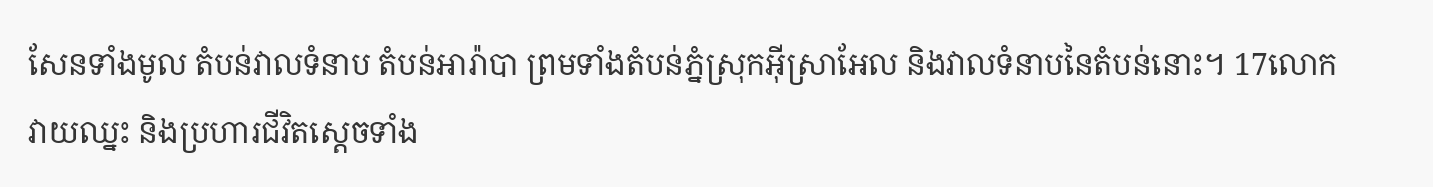សែនទាំងមូល តំបន់វាលទំនាប តំបន់អារ៉ាបា ព្រមទាំងតំបន់ភ្នំស្រុកអ៊ីស្រាអែល និងវាលទំនាបនៃតំបន់នោះ។ 17លោកវាយឈ្នះ និងប្រហារជីវិតស្ដេចទាំង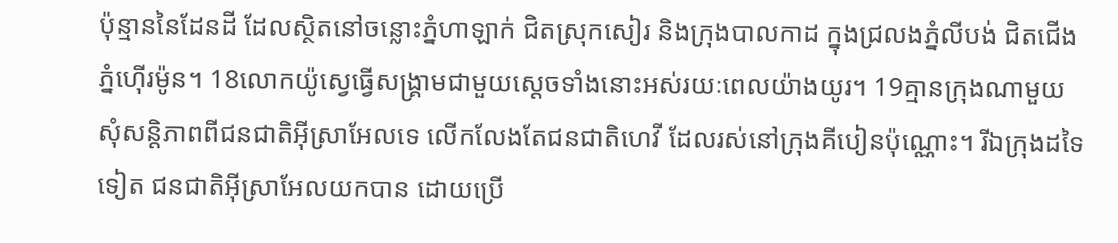ប៉ុន្មាននៃដែនដី ដែលស្ថិតនៅចន្លោះភ្នំហាឡាក់ ជិតស្រុកសៀរ និងក្រុងបាលកាដ ក្នុងជ្រលងភ្នំលីបង់ ជិតជើងភ្នំហ៊ើរម៉ូន។ 18លោកយ៉ូស្វេធ្វើសង្គ្រាមជាមួយស្ដេចទាំងនោះអស់រយៈពេលយ៉ាងយូរ។ 19គ្មានក្រុងណាមួយសុំសន្តិភាពពីជនជាតិអ៊ីស្រាអែលទេ លើកលែងតែជនជាតិហេវី ដែលរស់នៅក្រុងគីបៀនប៉ុណ្ណោះ។ រីឯក្រុងដទៃទៀត ជនជាតិអ៊ីស្រាអែលយកបាន ដោយប្រើ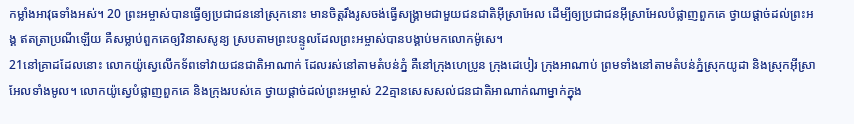កម្លាំងអាវុធទាំងអស់។ 20 ព្រះអម្ចាស់បានធ្វើឲ្យប្រជាជននៅស្រុកនោះ មានចិត្តរឹងរូសចង់ធ្វើសង្គ្រាមជាមួយជនជាតិអ៊ីស្រាអែល ដើម្បីឲ្យប្រជាជនអ៊ីស្រាអែលបំផ្លាញពួកគេ ថ្វាយផ្ដាច់ដល់ព្រះអង្គ ឥតត្រាប្រណីឡើយ គឺសម្លាប់ពួកគេឲ្យវិនាសសូន្យ ស្របតាមព្រះបន្ទូលដែលព្រះអម្ចាស់បានបង្គាប់មកលោកម៉ូសេ។
21នៅគ្រាដដែលនោះ លោកយ៉ូស្វេលើកទ័ពទៅវាយជនជាតិអាណាក់ ដែលរស់នៅតាមតំបន់ភ្នំ គឺនៅក្រុងហេប្រូន ក្រុងដេបៀរ ក្រុងអាណាប់ ព្រមទាំងនៅតាមតំបន់ភ្នំស្រុកយូដា និងស្រុកអ៊ីស្រាអែលទាំងមូល។ លោកយ៉ូស្វេបំផ្លាញពួកគេ និងក្រុងរបស់គេ ថ្វាយផ្ដាច់ដល់ព្រះអម្ចាស់ 22គ្មានសេសសល់ជនជាតិអាណាក់ណាម្នាក់ក្នុង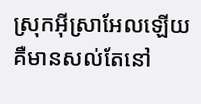ស្រុកអ៊ីស្រាអែលឡើយ គឺមានសល់តែនៅ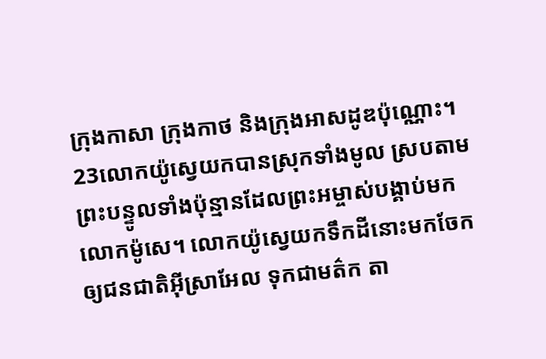ក្រុងកាសា ក្រុងកាថ និងក្រុងអាសដូឌប៉ុណ្ណោះ។ 23លោកយ៉ូស្វេយកបានស្រុកទាំងមូល ស្របតាមព្រះបន្ទូលទាំងប៉ុន្មានដែលព្រះអម្ចាស់បង្គាប់មកលោកម៉ូសេ។ លោកយ៉ូស្វេយកទឹកដីនោះមកចែកឲ្យជនជាតិអ៊ីស្រាអែល ទុកជាមត៌ក តា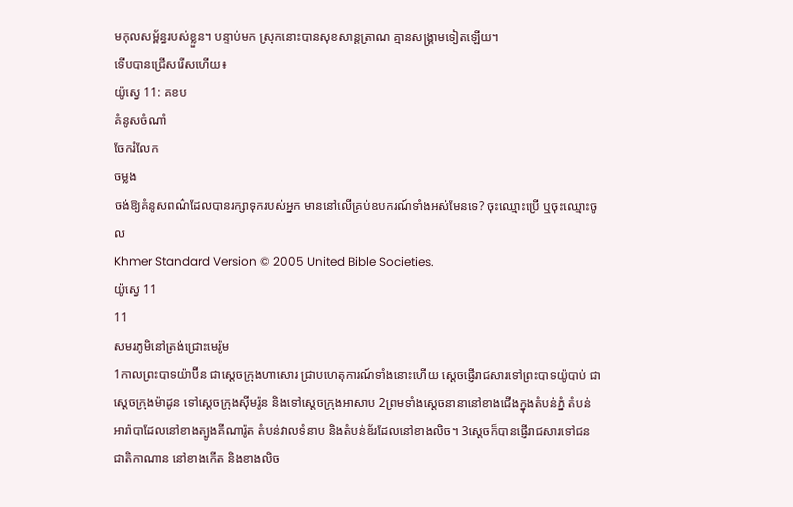មកុលសម្ព័ន្ធរបស់ខ្លួន។ បន្ទាប់មក ស្រុកនោះបានសុខសាន្តត្រាណ គ្មានសង្គ្រាមទៀតឡើយ។
ទើបបានជ្រើសរើសហើយ៖
យ៉ូស្វេ 11: គខប
គំនូសចំណាំ
ចែករំលែក
ចម្លង
ចង់ឱ្យគំនូសពណ៌ដែលបានរក្សាទុករបស់អ្នក មាននៅលើគ្រប់ឧបករណ៍ទាំងអស់មែនទេ? ចុះឈ្មោះប្រើ ឬចុះឈ្មោះចូល
Khmer Standard Version © 2005 United Bible Societies.
យ៉ូស្វេ 11
11
សមរភូមិនៅត្រង់ជ្រោះមេរ៉ូម
1កាលព្រះបាទយ៉ាប៊ីន ជាស្ដេចក្រុងហាសោរ ជ្រាបហេតុការណ៍ទាំងនោះហើយ ស្ដេចផ្ញើរាជសារទៅព្រះបាទយ៉ូបាប់ ជាស្ដេចក្រុងម៉ាដូន ទៅស្ដេចក្រុងស៊ីមរ៉ូន និងទៅស្ដេចក្រុងអាសាប 2ព្រមទាំងស្ដេចនានានៅខាងជើងក្នុងតំបន់ភ្នំ តំបន់អារ៉ាបាដែលនៅខាងត្បូងគីណារ៉ូត តំបន់វាលទំនាប និងតំបន់ឌ័រដែលនៅខាងលិច។ 3ស្ដេចក៏បានផ្ញើរាជសារទៅជនជាតិកាណាន នៅខាងកើត និងខាងលិច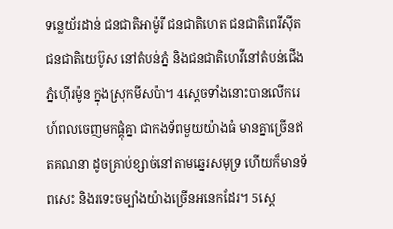ទន្លេយ័រដាន់ ជនជាតិអាម៉ូរី ជនជាតិហេត ជនជាតិពេរីស៊ីត ជនជាតិយេប៊ូស នៅតំបន់ភ្នំ និងជនជាតិហេវីនៅតំបន់ជើងភ្នំហ៊ើរម៉ូន ក្នុងស្រុកមីសប៉ា។ 4ស្ដេចទាំងនោះបានលើករេហ៍ពលចេញមកផ្ដុំគ្នា ជាកងទ័ពមួយយ៉ាងធំ មានគ្នាច្រើនឥតគណនា ដូចគ្រាប់ខ្សាច់នៅតាមឆ្នេរសមុទ្រ ហើយក៏មានទ័ពសេះ និងរទេះចម្បាំងយ៉ាងច្រើនអនេកដែរ។ 5ស្ដេ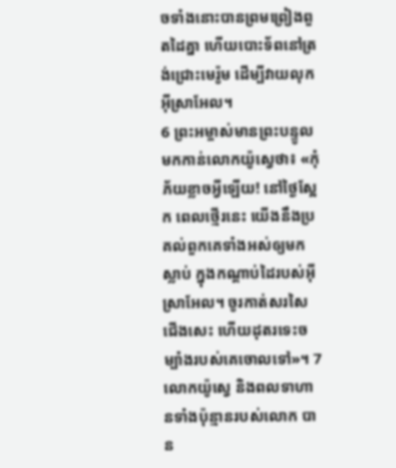ចទាំងនោះបានព្រមព្រៀងពួតដៃគ្នា ហើយបោះទ័ពនៅត្រង់ជ្រោះមេរ៉ូម ដើម្បីវាយលុកអ៊ីស្រាអែល។
6 ព្រះអម្ចាស់មានព្រះបន្ទូលមកកាន់លោកយ៉ូស្វេថា៖ «កុំភ័យខ្លាចអ្វីឡើយ! នៅថ្ងៃស្អែក ពេលថ្មើរនេះ យើងនឹងប្រគល់ពួកគេទាំងអស់ឲ្យមកស្លាប់ ក្នុងកណ្ដាប់ដៃរបស់អ៊ីស្រាអែល។ ចូរកាត់សរសៃជើងសេះ ហើយដុតរទេះចម្បាំងរបស់គេចោលទៅ»។ 7លោកយ៉ូស្វេ និងពលទាហានទាំងប៉ុន្មានរបស់លោក បាន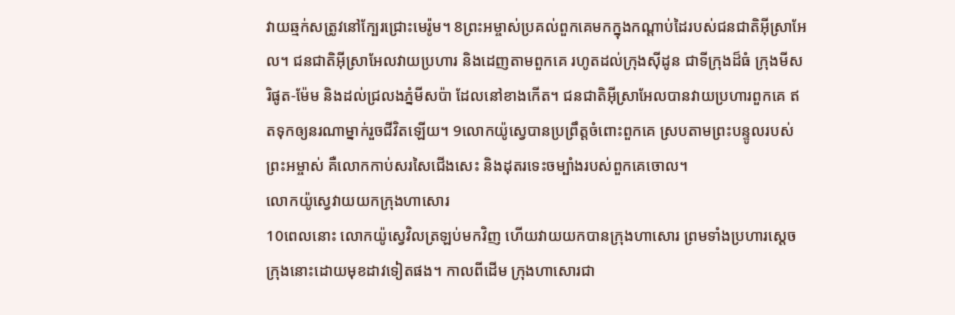វាយឆ្មក់សត្រូវនៅក្បែរជ្រោះមេរ៉ូម។ 8ព្រះអម្ចាស់ប្រគល់ពួកគេមកក្នុងកណ្ដាប់ដៃរបស់ជនជាតិអ៊ីស្រាអែល។ ជនជាតិអ៊ីស្រាអែលវាយប្រហារ និងដេញតាមពួកគេ រហូតដល់ក្រុងស៊ីដូន ជាទីក្រុងដ៏ធំ ក្រុងមីសរិផូត-ម៉ែម និងដល់ជ្រលងភ្នំមីសប៉ា ដែលនៅខាងកើត។ ជនជាតិអ៊ីស្រាអែលបានវាយប្រហារពួកគេ ឥតទុកឲ្យនរណាម្នាក់រួចជីវិតឡើយ។ 9លោកយ៉ូស្វេបានប្រព្រឹត្តចំពោះពួកគេ ស្របតាមព្រះបន្ទូលរបស់ព្រះអម្ចាស់ គឺលោកកាប់សរសៃជើងសេះ និងដុតរទេះចម្បាំងរបស់ពួកគេចោល។
លោកយ៉ូស្វេវាយយកក្រុងហាសោរ
10ពេលនោះ លោកយ៉ូស្វេវិលត្រឡប់មកវិញ ហើយវាយយកបានក្រុងហាសោរ ព្រមទាំងប្រហារស្ដេចក្រុងនោះដោយមុខដាវទៀតផង។ កាលពីដើម ក្រុងហាសោរជា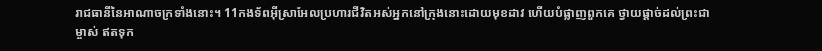រាជធានីនៃអាណាចក្រទាំងនោះ។ 11កងទ័ពអ៊ីស្រាអែលប្រហារជីវិតអស់អ្នកនៅក្រុងនោះដោយមុខដាវ ហើយបំផ្លាញពួកគេ ថ្វាយផ្ដាច់ដល់ព្រះជាម្ចាស់ ឥតទុក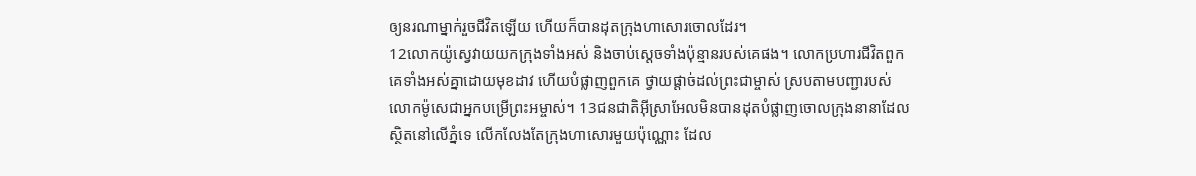ឲ្យនរណាម្នាក់រួចជីវិតឡើយ ហើយក៏បានដុតក្រុងហាសោរចោលដែរ។
12លោកយ៉ូស្វេវាយយកក្រុងទាំងអស់ និងចាប់ស្ដេចទាំងប៉ុន្មានរបស់គេផង។ លោកប្រហារជីវិតពួកគេទាំងអស់គ្នាដោយមុខដាវ ហើយបំផ្លាញពួកគេ ថ្វាយផ្ដាច់ដល់ព្រះជាម្ចាស់ ស្របតាមបញ្ជារបស់លោកម៉ូសេជាអ្នកបម្រើព្រះអម្ចាស់។ 13ជនជាតិអ៊ីស្រាអែលមិនបានដុតបំផ្លាញចោលក្រុងនានាដែលស្ថិតនៅលើភ្នំទេ លើកលែងតែក្រុងហាសោរមួយប៉ុណ្ណោះ ដែល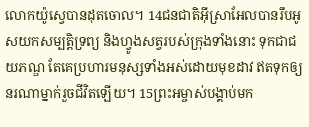លោកយ៉ូស្វេបានដុតចោល។ 14ជនជាតិអ៊ីស្រាអែលបានរឹបអូសយកសម្បត្តិទ្រព្យ និងហ្វូងសត្វរបស់ក្រុងទាំងនោះ ទុកជាជយភណ្ឌ តែគេប្រហារមនុស្សទាំងអស់ដោយមុខដាវ ឥតទុកឲ្យនរណាម្នាក់រួចជីវិតឡើយ។ 15ព្រះអម្ចាស់បង្គាប់មក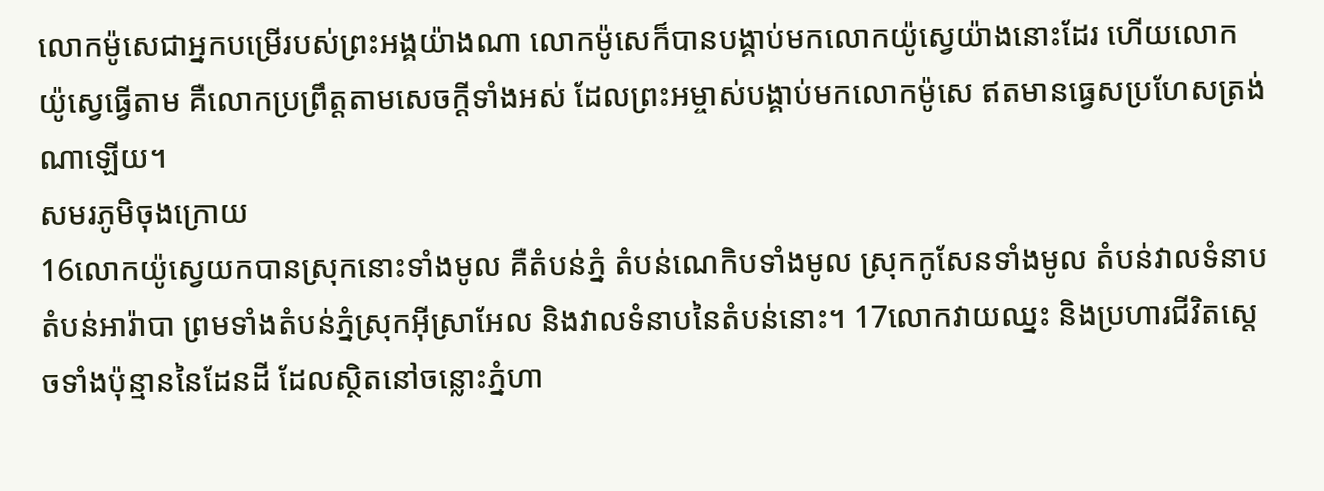លោកម៉ូសេជាអ្នកបម្រើរបស់ព្រះអង្គយ៉ាងណា លោកម៉ូសេក៏បានបង្គាប់មកលោកយ៉ូស្វេយ៉ាងនោះដែរ ហើយលោកយ៉ូស្វេធ្វើតាម គឺលោកប្រព្រឹត្តតាមសេចក្ដីទាំងអស់ ដែលព្រះអម្ចាស់បង្គាប់មកលោកម៉ូសេ ឥតមានធ្វេសប្រហែសត្រង់ណាឡើយ។
សមរភូមិចុងក្រោយ
16លោកយ៉ូស្វេយកបានស្រុកនោះទាំងមូល គឺតំបន់ភ្នំ តំបន់ណេកិបទាំងមូល ស្រុកកូសែនទាំងមូល តំបន់វាលទំនាប តំបន់អារ៉ាបា ព្រមទាំងតំបន់ភ្នំស្រុកអ៊ីស្រាអែល និងវាលទំនាបនៃតំបន់នោះ។ 17លោកវាយឈ្នះ និងប្រហារជីវិតស្ដេចទាំងប៉ុន្មាននៃដែនដី ដែលស្ថិតនៅចន្លោះភ្នំហា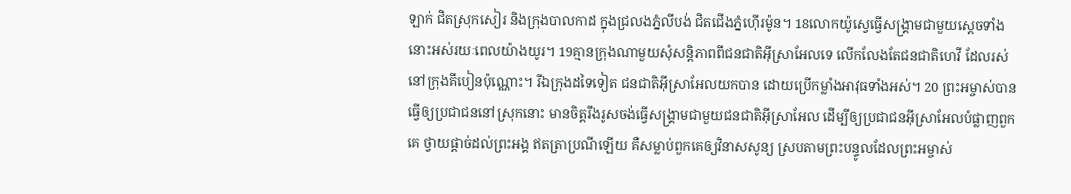ឡាក់ ជិតស្រុកសៀរ និងក្រុងបាលកាដ ក្នុងជ្រលងភ្នំលីបង់ ជិតជើងភ្នំហ៊ើរម៉ូន។ 18លោកយ៉ូស្វេធ្វើសង្គ្រាមជាមួយស្ដេចទាំងនោះអស់រយៈពេលយ៉ាងយូរ។ 19គ្មានក្រុងណាមួយសុំសន្តិភាពពីជនជាតិអ៊ីស្រាអែលទេ លើកលែងតែជនជាតិហេវី ដែលរស់នៅក្រុងគីបៀនប៉ុណ្ណោះ។ រីឯក្រុងដទៃទៀត ជនជាតិអ៊ីស្រាអែលយកបាន ដោយប្រើកម្លាំងអាវុធទាំងអស់។ 20 ព្រះអម្ចាស់បានធ្វើឲ្យប្រជាជននៅស្រុកនោះ មានចិត្តរឹងរូសចង់ធ្វើសង្គ្រាមជាមួយជនជាតិអ៊ីស្រាអែល ដើម្បីឲ្យប្រជាជនអ៊ីស្រាអែលបំផ្លាញពួកគេ ថ្វាយផ្ដាច់ដល់ព្រះអង្គ ឥតត្រាប្រណីឡើយ គឺសម្លាប់ពួកគេឲ្យវិនាសសូន្យ ស្របតាមព្រះបន្ទូលដែលព្រះអម្ចាស់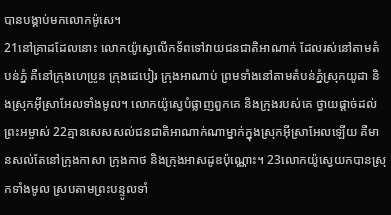បានបង្គាប់មកលោកម៉ូសេ។
21នៅគ្រាដដែលនោះ លោកយ៉ូស្វេលើកទ័ពទៅវាយជនជាតិអាណាក់ ដែលរស់នៅតាមតំបន់ភ្នំ គឺនៅក្រុងហេប្រូន ក្រុងដេបៀរ ក្រុងអាណាប់ ព្រមទាំងនៅតាមតំបន់ភ្នំស្រុកយូដា និងស្រុកអ៊ីស្រាអែលទាំងមូល។ លោកយ៉ូស្វេបំផ្លាញពួកគេ និងក្រុងរបស់គេ ថ្វាយផ្ដាច់ដល់ព្រះអម្ចាស់ 22គ្មានសេសសល់ជនជាតិអាណាក់ណាម្នាក់ក្នុងស្រុកអ៊ីស្រាអែលឡើយ គឺមានសល់តែនៅក្រុងកាសា ក្រុងកាថ និងក្រុងអាសដូឌប៉ុណ្ណោះ។ 23លោកយ៉ូស្វេយកបានស្រុកទាំងមូល ស្របតាមព្រះបន្ទូលទាំ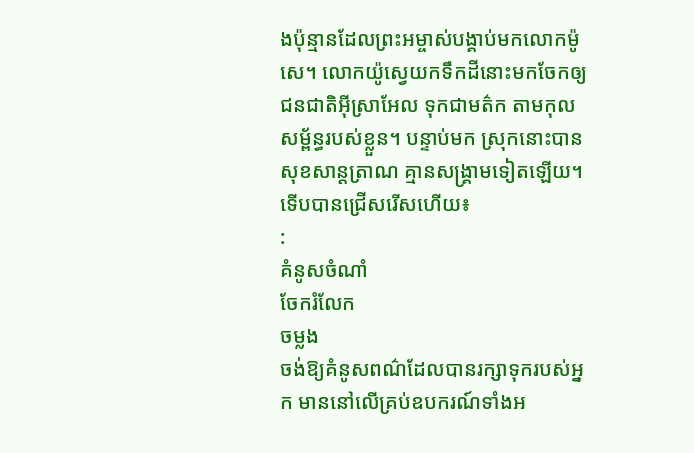ងប៉ុន្មានដែលព្រះអម្ចាស់បង្គាប់មកលោកម៉ូសេ។ លោកយ៉ូស្វេយកទឹកដីនោះមកចែកឲ្យជនជាតិអ៊ីស្រាអែល ទុកជាមត៌ក តាមកុលសម្ព័ន្ធរបស់ខ្លួន។ បន្ទាប់មក ស្រុកនោះបានសុខសាន្តត្រាណ គ្មានសង្គ្រាមទៀតឡើយ។
ទើបបានជ្រើសរើសហើយ៖
:
គំនូសចំណាំ
ចែករំលែក
ចម្លង
ចង់ឱ្យគំនូសពណ៌ដែលបានរក្សាទុករបស់អ្នក មាននៅលើគ្រប់ឧបករណ៍ទាំងអ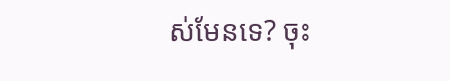ស់មែនទេ? ចុះ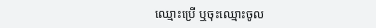ឈ្មោះប្រើ ឬចុះឈ្មោះចូល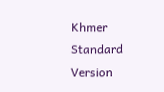Khmer Standard Version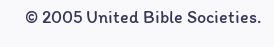© 2005 United Bible Societies.